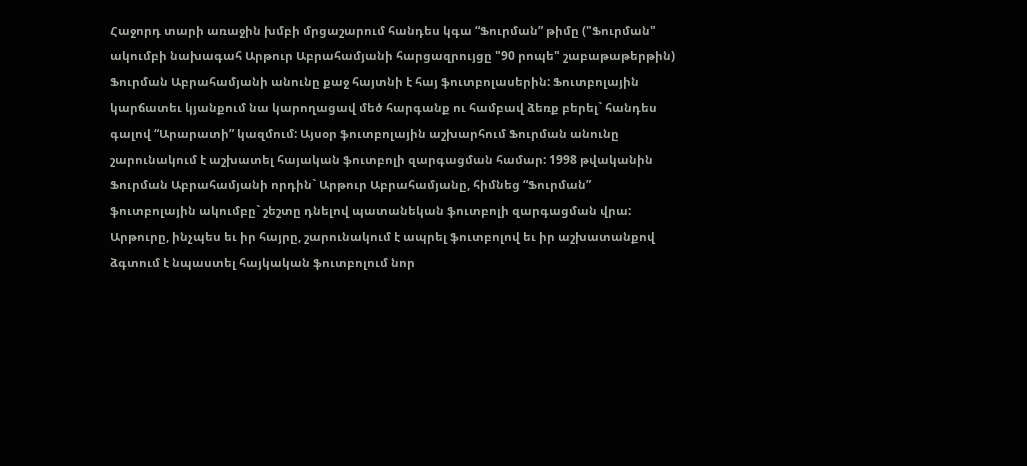Հաջորդ տարի առաջին խմբի մրցաշարում հանդես կգա “Ֆուրման” թիմը ("Ֆուրման" ակումբի նախագահ Արթուր Աբրահամյանի հարցազրույցը "90 րոպե" շաբաթաթերթին) Ֆուրման Աբրահամյանի անունը քաջ հայտնի է հայ ֆուտբոլասերին: Ֆուտբոլային կարճատեւ կյանքում նա կարողացավ մեծ հարգանք ու համբավ ձեռք բերել` հանդես գալով “Արարատի” կազմում: Այսօր ֆուտբոլային աշխարհում Ֆուրման անունը շարունակում է աշխատել հայական ֆուտբոլի զարգացման համար: 1998 թվականին Ֆուրման Աբրահամյանի որդին` Արթուր Աբրահամյանը, հիմնեց “Ֆուրման” ֆուտբոլային ակումբը` շեշտը դնելով պատանեկան ֆուտբոլի զարգացման վրա: Արթուրը, ինչպես եւ իր հայրը, շարունակում է ապրել ֆուտբոլով եւ իր աշխատանքով ձգտում է նպաստել հայկական ֆուտբոլում նոր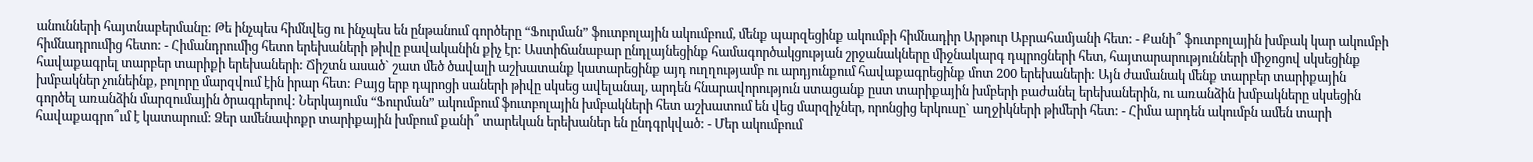անունների հայտնաբերմանը: Թե ինչպես հիմնվեց ու ինչպես են ընթանում գործերը “Ֆուրման” ֆուտբոլային ակումբում, մենք պարզեցինք ակումբի հիմնադիր Արթուր Աբրահամյանի հետ: - Քանի՞ ֆուտբոլային խմբակ կար ակումբի հիմնադրումից հետո: - Հիմանդրումից հետո երեխաների թիվը բավականին քիչ էր: Աստիճանաբար ընդլայնեցինք համագործակցության շրջանակները միջնակարգ դպրոցների հետ, հայտարարությունների միջոցով սկսեցինք հավաքագրել տարբեր տարիքի երեխաների: Ճիշտն ասած` շատ մեծ ծավալի աշխատանք կատարեցինք այդ ուղղությամբ ու արդյունքում հավաքագրեցինք մոտ 200 երեխաների: Այն ժամանակ մենք տարբեր տարիքային խմբակներ չունեինք, բոլորը մարզվում էին իրար հետ: Բայց երբ դպրոցի սաների թիվը սկսեց ավելանալ, արդեն հնարավորություն ստացանք ըստ տարիքային խմբերի բաժանել երեխաներին, ու առանձին խմբակները սկսեցին գործել առանձին մարզումային ծրագրերով: Ներկայումս “Ֆուրման” ակումբում ֆուտբոլային խմբակների հետ աշխատում են վեց մարզիչներ, որոնցից երկուսը` աղջիկների թիմերի հետ: - Հիմա արդեն ակումբն ամեն տարի հավաքագրո՞ւմ է կատարում: Ձեր ամենափոքր տարիքային խմբում քանի՞ տարեկան երեխաներ են ընդգրկված: - Մեր ակումբում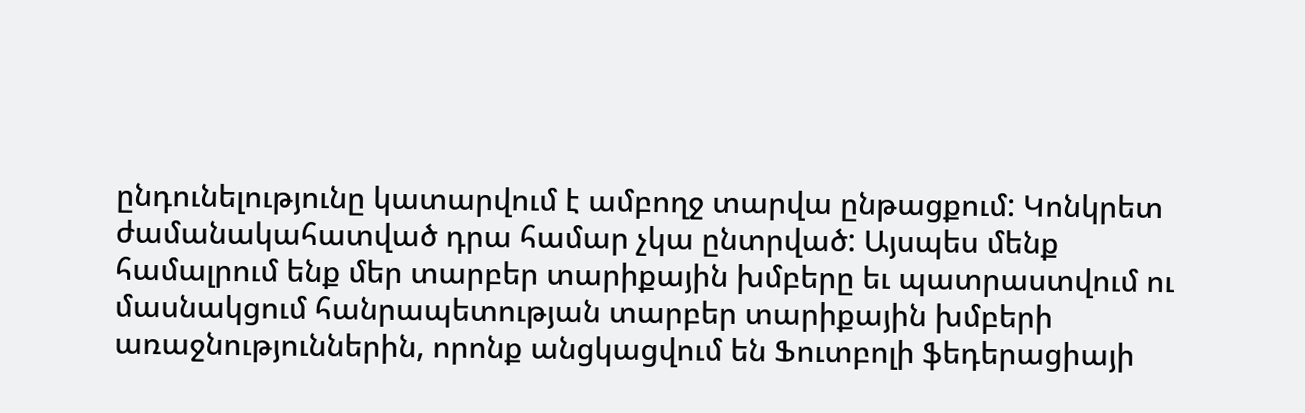ընդունելությունը կատարվում է ամբողջ տարվա ընթացքում: Կոնկրետ ժամանակահատված դրա համար չկա ընտրված: Այսպես մենք համալրում ենք մեր տարբեր տարիքային խմբերը եւ պատրաստվում ու մասնակցում հանրապետության տարբեր տարիքային խմբերի առաջնություններին, որոնք անցկացվում են Ֆուտբոլի ֆեդերացիայի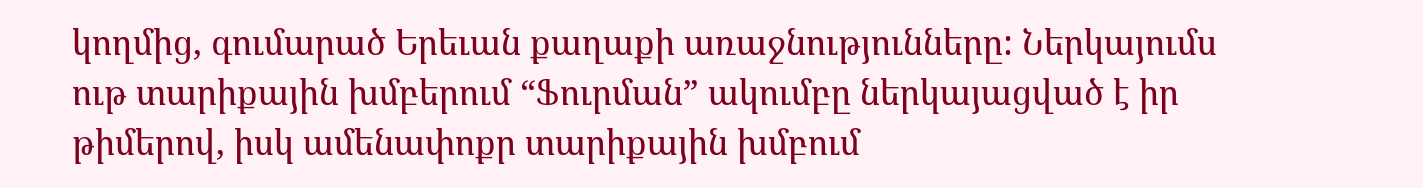կողմից, գումարած Երեւան քաղաքի առաջնությունները: Ներկայումս ութ տարիքային խմբերում “Ֆուրման” ակումբը ներկայացված է իր թիմերով, իսկ ամենափոքր տարիքային խմբում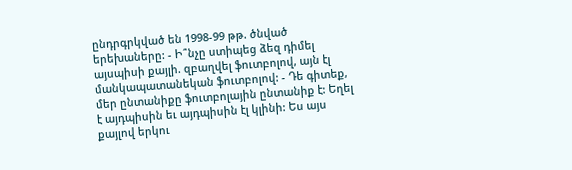ընդրգրկված են 1998-99 թթ. ծնված երեխաները: - Ի՞նչը ստիպեց ձեզ դիմել այսպիսի քայլի. զբաղվել ֆուտբոլով, այն էլ մանկապատանեկան ֆուտբոլով: - Դե գիտեք, մեր ընտանիքը ֆուտբոլային ընտանիք է: Եղել է այդպիսին եւ այդպիսին էլ կլինի: Ես այս քայլով երկու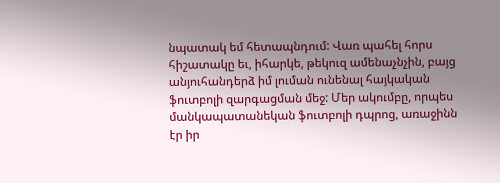նպատակ եմ հետապնդում: Վառ պահել հորս հիշատակը եւ, իհարկե, թեկուզ ամենաչնչին, բայց անյուհանդերձ իմ լուման ունենալ հայկական ֆուտբոլի զարգացման մեջ: Մեր ակումբը, որպես մանկապատանեկան ֆուտբոլի դպրոց, առաջինն էր իր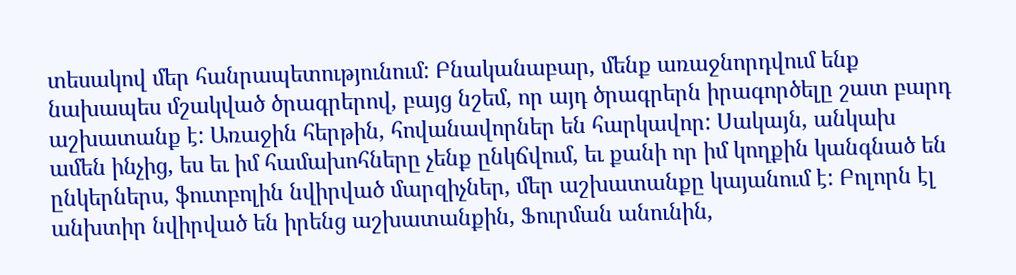տեսակով մեր հանրապետությունում: Բնականաբար, մենք առաջնորդվում ենք նախապես մշակված ծրագրերով, բայց նշեմ, որ այդ ծրագրերն իրագործելը շատ բարդ աշխատանք է: Առաջին հերթին, հովանավորներ են հարկավոր: Սակայն, անկախ ամեն ինչից, ես եւ իմ համախոհները չենք ընկճվում, եւ քանի որ իմ կողքին կանգնած են ընկերներս, ֆուտբոլին նվիրված մարզիչներ, մեր աշխատանքը կայանում է: Բոլորն էլ անխտիր նվիրված են իրենց աշխատանքին, Ֆուրման անունին,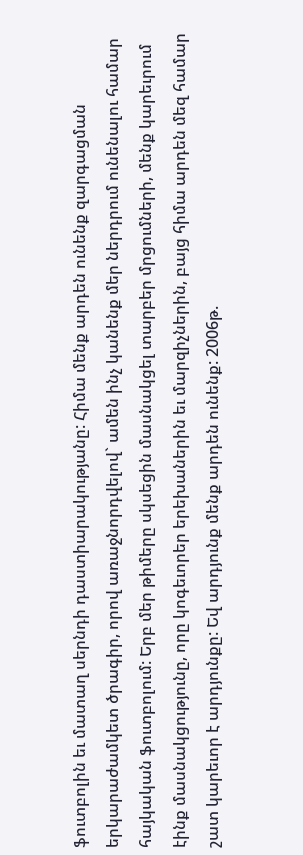ֆուտբոլին եւ մատաղ սերնդի դաստիարակությանը: Հիմա մենք արդեն ունենք զարգացման երկարաժամկետ ծրագիր, որով առաջնորդվելով` ամեն ինչ կանենք մեր ներդրում ունենալու համար հայկական ֆուտբոլում: Երբ մեր թիմերը սկսեցին մասնակցել տարբեր մրցումների, մենք կարեւրում էինք մասնակցությունը, որը կոգեւորեր երեխաներին եւ մարզիչներին, բայց հիմա արդեն մեզ համար շատ կարեւոր է արդյունքը: Եվ արդյունք մենք արդեն ունենք: 2006թ.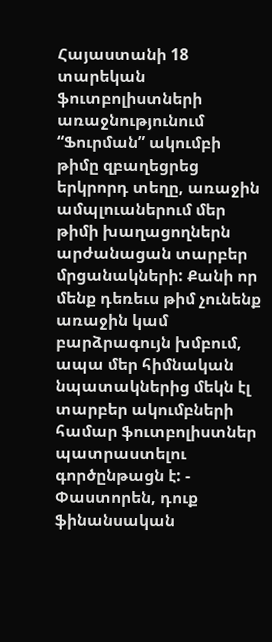Հայաստանի 18 տարեկան ֆուտբոլիստների առաջնությունում “Ֆուրման” ակումբի թիմը զբաղեցրեց երկրորդ տեղը, առաջին ամպլուաներում մեր թիմի խաղացողներն արժանացան տարբեր մրցանակների: Քանի որ մենք դեռեւս թիմ չունենք առաջին կամ բարձրագույն խմբում, ապա մեր հիմնական նպատակներից մեկն էլ տարբեր ակումբների համար ֆուտբոլիստներ պատրաստելու գործընթացն է: - Փաստորեն, դուք ֆինանսական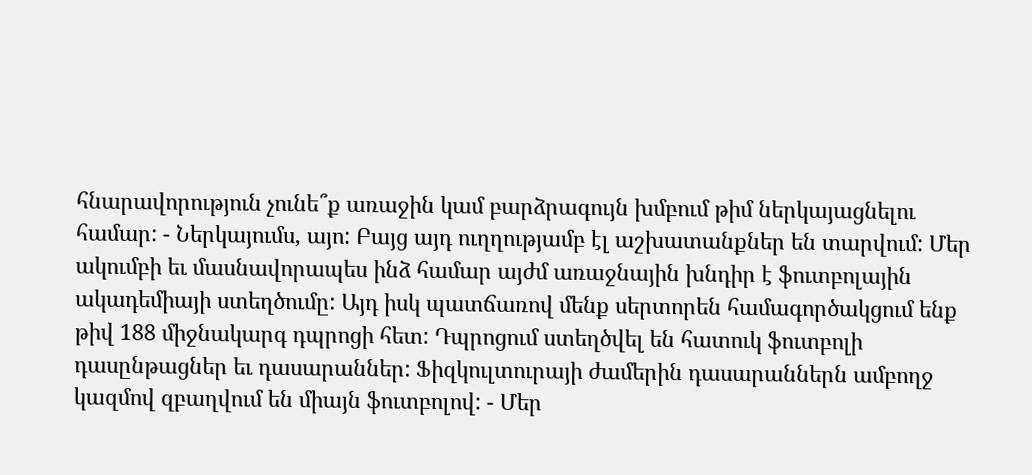հնարավորություն չունե՞ք առաջին կամ բարձրագույն խմբում թիմ ներկայացնելու համար: - Ներկայումս, այո: Բայց այդ ուղղությամբ էլ աշխատանքներ են տարվում: Մեր ակումբի եւ մասնավորապես ինձ համար այժմ առաջնային խնդիր է ֆուտբոլային ակադեմիայի ստեղծումը: Այդ իսկ պատճառով մենք սերտորեն համագործակցում ենք թիվ 188 միջնակարգ դպրոցի հետ: Դպրոցում ստեղծվել են հատուկ ֆուտբոլի դասընթացներ եւ դասարաններ: Ֆիզկուլտուրայի ժամերին դասարաններն ամբողջ կազմով զբաղվում են միայն ֆուտբոլով: - Մեր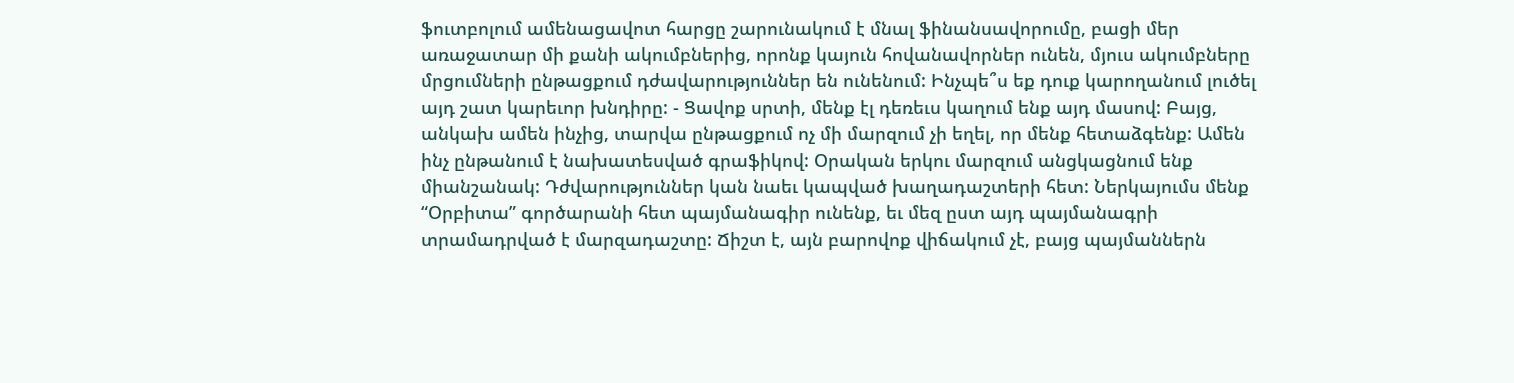ֆուտբոլում ամենացավոտ հարցը շարունակում է մնալ ֆինանսավորումը, բացի մեր առաջատար մի քանի ակումբներից, որոնք կայուն հովանավորներ ունեն, մյուս ակումբները մրցումների ընթացքում դժավարություններ են ունենում: Ինչպե՞ս եք դուք կարողանում լուծել այդ շատ կարեւոր խնդիրը: - Ցավոք սրտի, մենք էլ դեռեւս կաղում ենք այդ մասով: Բայց, անկախ ամեն ինչից, տարվա ընթացքում ոչ մի մարզում չի եղել, որ մենք հետաձգենք: Ամեն ինչ ընթանում է նախատեսված գրաֆիկով: Օրական երկու մարզում անցկացնում ենք միանշանակ: Դժվարություններ կան նաեւ կապված խաղադաշտերի հետ: Ներկայումս մենք “Օրբիտա” գործարանի հետ պայմանագիր ունենք, եւ մեզ ըստ այդ պայմանագրի տրամադրված է մարզադաշտը: Ճիշտ է, այն բարովոք վիճակում չէ, բայց պայմաններն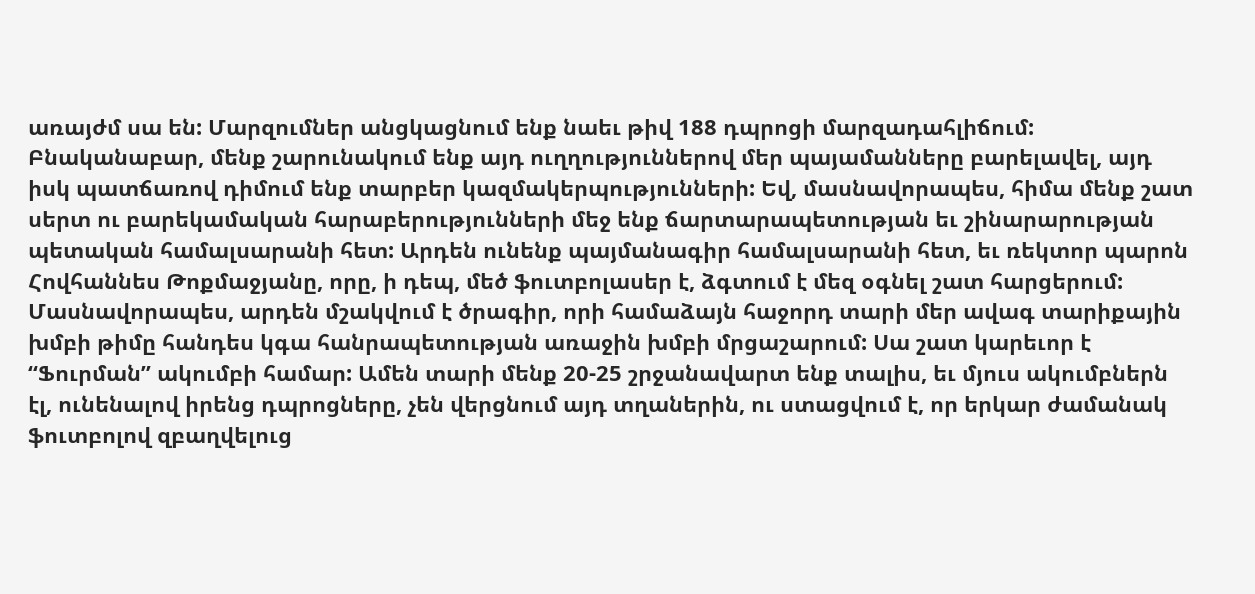առայժմ սա են: Մարզումներ անցկացնում ենք նաեւ թիվ 188 դպրոցի մարզադահլիճում: Բնականաբար, մենք շարունակում ենք այդ ուղղություններով մեր պայամանները բարելավել, այդ իսկ պատճառով դիմում ենք տարբեր կազմակերպությունների: Եվ, մասնավորապես, հիմա մենք շատ սերտ ու բարեկամական հարաբերությունների մեջ ենք ճարտարապետության եւ շինարարության պետական համալսարանի հետ: Արդեն ունենք պայմանագիր համալսարանի հետ, եւ ռեկտոր պարոն Հովհաննես Թոքմաջյանը, որը, ի դեպ, մեծ ֆուտբոլասեր է, ձգտում է մեզ օգնել շատ հարցերում: Մասնավորապես, արդեն մշակվում է ծրագիր, որի համաձայն հաջորդ տարի մեր ավագ տարիքային խմբի թիմը հանդես կգա հանրապետության առաջին խմբի մրցաշարում: Սա շատ կարեւոր է “Ֆուրման” ակումբի համար: Ամեն տարի մենք 20-25 շրջանավարտ ենք տալիս, եւ մյուս ակումբներն էլ, ունենալով իրենց դպրոցները, չեն վերցնում այդ տղաներին, ու ստացվում է, որ երկար ժամանակ ֆուտբոլով զբաղվելուց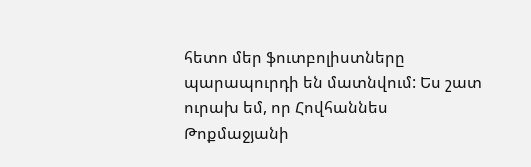հետո մեր ֆուտբոլիստները պարապուրդի են մատնվում: Ես շատ ուրախ եմ, որ Հովհաննես Թոքմաջյանի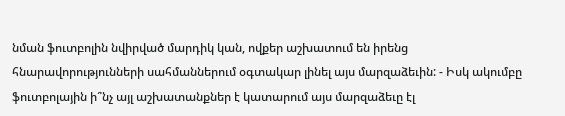նման ֆուտբոլին նվիրված մարդիկ կան, ովքեր աշխատում են իրենց հնարավորությունների սահմաններում օգտակար լինել այս մարզաձեւին: - Իսկ ակումբը ֆուտբոլային ի՞նչ այլ աշխատանքներ է կատարում այս մարզաձեւը էլ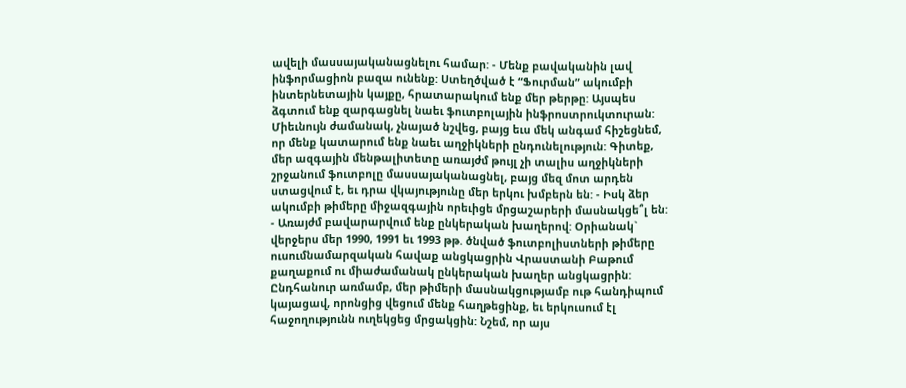ավելի մասսայականացնելու համար: - Մենք բավականին լավ ինֆորմացիոն բազա ունենք: Ստեղծված է “Ֆուրման” ակումբի ինտերնետային կայքը, հրատարակում ենք մեր թերթը: Այսպես ձգտում ենք զարգացնել նաեւ ֆուտբոլային ինֆրոստրուկտուրան: Միեւնույն ժամանակ, չնայած նշվեց, բայց եւս մեկ անգամ հիշեցնեմ, որ մենք կատարում ենք նաեւ աղջիկների ընդունելություն: Գիտեք, մեր ազգային մենթալիտետը առայժմ թույլ չի տալիս աղջիկների շրջանում ֆուտբոլը մասսայականացնել, բայց մեզ մոտ արդեն ստացվում է, եւ դրա վկայությունը մեր երկու խմբերն են: - Իսկ ձեր ակումբի թիմերը միջազգային որեւիցե մրցաշարերի մասնակցե՞լ են: - Առայժմ բավարարվում ենք ընկերական խաղերով: Օրիանակ` վերջերս մեր 1990, 1991 եւ 1993 թթ. ծնված ֆուտբոլիստների թիմերը ուսումնամարզական հավաք անցկացրին Վրաստանի Բաթում քաղաքում ու միաժամանակ ընկերական խաղեր անցկացրին: Ընդհանուր առմամբ, մեր թիմերի մասնակցությամբ ութ հանդիպում կայացավ, որոնցից վեցում մենք հաղթեցինք, եւ երկուսում էլ հաջողությունն ուղեկցեց մրցակցին: Նշեմ, որ այս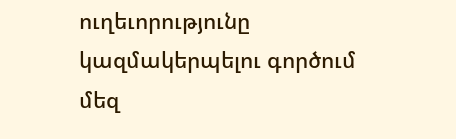ուղեւորությունը կազմակերպելու գործում մեզ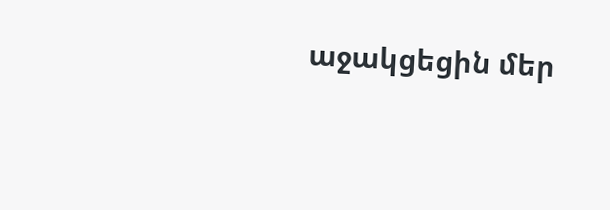աջակցեցին մեր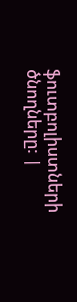ֆուտբոլիստների ծնողները: |